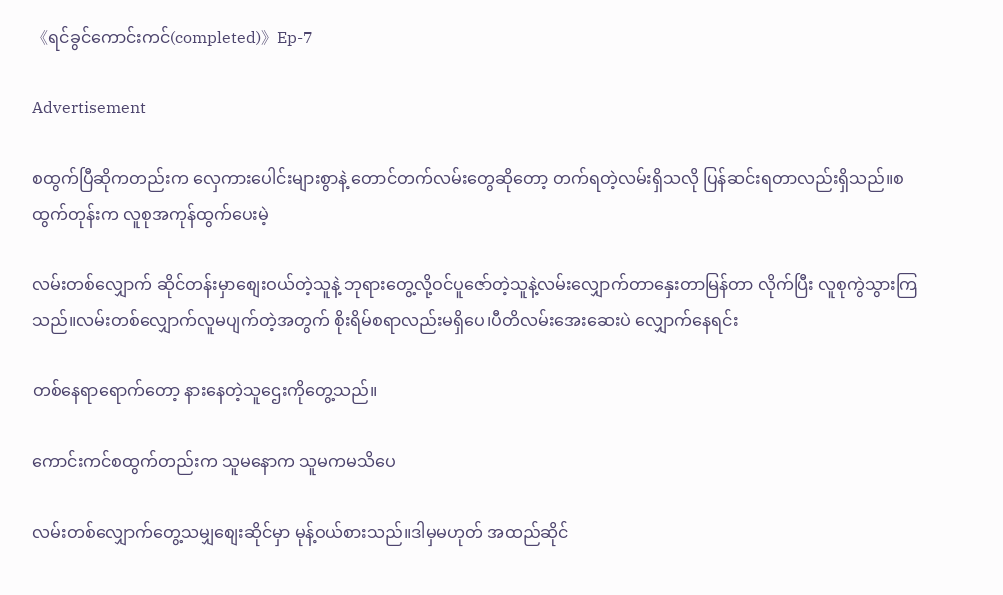《ရင်ခွင်ကောင်းကင်(completed)》Ep-7

Advertisement

စထွက်ပြီဆိုကတည်းက လှေကားပေါင်းများစွာနဲ့ တောင်တက်လမ်းတွေဆိုတော့ တက်ရတဲ့လမ်းရှိသလို ပြန်ဆင်းရတာလည်းရှိသည်။စထွက်တုန်းက လူစုအကုန်ထွက်ပေးမဲ့

လမ်းတစ်လျှောက် ဆိုင်တန်းမှာစျေးဝယ်တဲ့သူနဲ့ ဘုရားတွေ့လို့ဝင်ပူဇော်တဲ့သူနဲ့လမ်းလျှောက်တာနှေးတာမြန်တာ လိုက်ပြီး လူစုကွဲသွားကြသည်။လမ်းတစ်လျှောက်လူမပျက်တဲ့အတွက် စိုးရိမ်စရာလည်းမရှိပေ၊ပီတိလမ်းအေးဆေးပဲ လျှောက်နေရင်း

တစ်နေရာရောက်တော့ နားနေတဲ့သူဌေးကိုတွေ့သည်။

ကောင်းကင်စထွက်တည်းက သူမနောက သူမကမသိပေ

လမ်းတစ်လျှောက်တွေ့သမျှစျေးဆိုင်မှာ မုန့်ဝယ်စားသည်။ဒါမှမဟုတ် အထည်ဆိုင်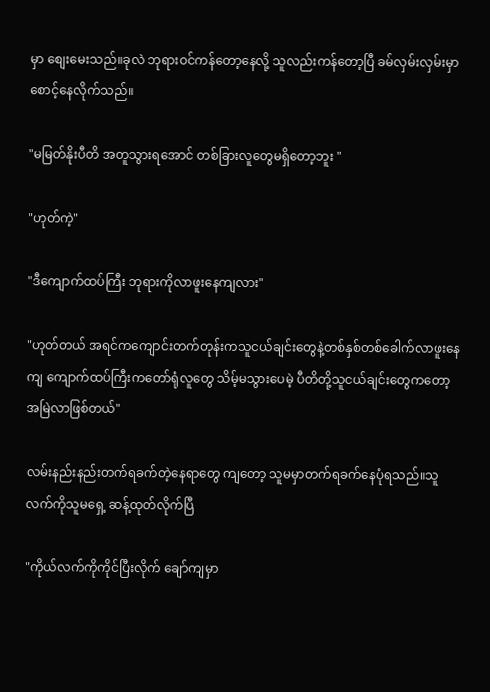မှာ စျေးမေးသည်။ခုလဲ ဘုရားဝင်ကန်တော့နေလို့ သူလည်းကန်တော့ပြီ ခမ်လှမ်းလှမ်းမှာ စောင့်နေလိုက်သည်။

"မမြတ်နိုးပီတိ အတူသွားရအောင် တစ်ခြားလူတွေမရှိတော့ဘူး "

"ဟုတ်ကဲ့"

"ဒီကျောက်ထပ်ကြီး ဘုရားကိုလာဖူးနေကျလား"

"ဟုတ်တယ် အရင်ကကျောင်းတက်တုန်းကသူငယ်ချင်းတွေနဲ့တစ်နှစ်တစ်ခေါက်လာဖူးနေကျ ကျောက်ထပ်ကြီးကတော်ရုံလူတွေ သိမ့်မသွားပေမဲ့ ပီတိတို့သူငယ်ချင်းတွေကတော့အမြဲလာဖြစ်တယ်"

လမ်းနည်းနည်းတက်ရခက်တဲ့နေရာတွေ ကျတော့ သူမမှာတက်ရခက်နေပုံရသည်။သူလက်ကိုသူမရှေ့ ဆန့်ထုတ်လိုက်ပြီ

"ကိုယ်လက်ကိုကိုင်ပြီးလိုက် ချော်ကျမှာ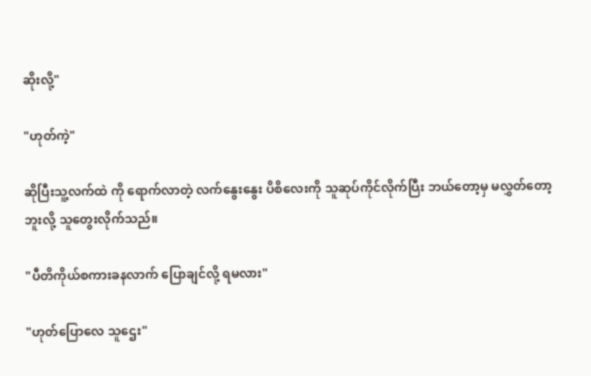ဆိုးလို့"

"ဟုတ်ကဲ့"

ဆိုပြီးသူ့လက်ထဲ ကို ရောက်လာတဲ့ လက်နွေးနွေး ပိစိလေးကို သူဆုပ်ကိုင်လိုက်ပြီး ဘယ်တော့မှ မလွှတ်တော့ ဘူးလို့ သူတွေးလိုက်သည်။

"ပီတိကိုယ်စကားခနလာက် ပြောချင်လို့ ရမလား"

"ဟုတ်ပြောလေ သူဌေး"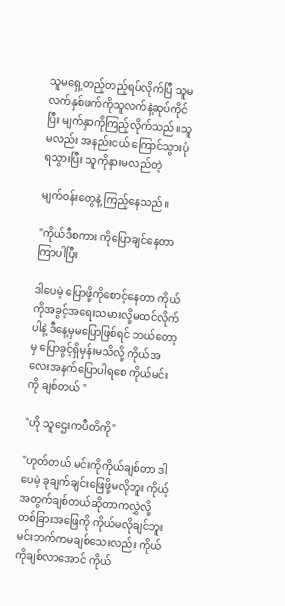သူမရှေ့တည့်တည့်ရပ်လိုက်ပြီ သူမလက်နှစ်ဖက်ကိုသူလက်နဲ့ဆုပ်ကိုင်ပြီး မျက်နှာကိုကြည့်လိုက်သည်။သူမလည်း အနည်းငယ် ကြောင်သွားပုံ ရသွားပြီး သူကိုနားမလည်တဲ့

မျက်ဝန်းတွေနဲ့ ကြည့်နေသည်။

"ကိုယ်ဒီစကား ကိုပြောချင်နေတာ ကြာပါပြီး

ဒါပေမဲ့ ပြောဖို့ကိုစောင့်နေတာ ကိုယ်ကိုအခွင့်အရေးသမားလို့မထင်လိုက်ပါနဲ့ ဒီနေ့မှမပြောဖြစ်ရင် ဘယ်တော့မှ ပြောခွင့်ရှိမှန်းမသိလို့ ကိုယ်အလေးအနက်ပြောပါရစေ ကိုယ်မင်းကို ချစ်တယ် "

"ဟို သူဌေးကပီတိကို"

"ဟုတ်တယ် မင်းကိုကိုယ်ချစ်တာ ဒါပေမဲ့ ခုချက်ချင်းဖြေဖို့မလိုဘူး ကိုယ့်အတွက်ချစ်တယ်ဆိုတာကလွှဲလို့ တစ်ခြားအဖြေကို ကိုယ်မလိုချင်ဘူး မင်းဘက်ကမချစ်သေးလည်း ကိုယ်ကိုချစ်လာအောင် ကိုယ်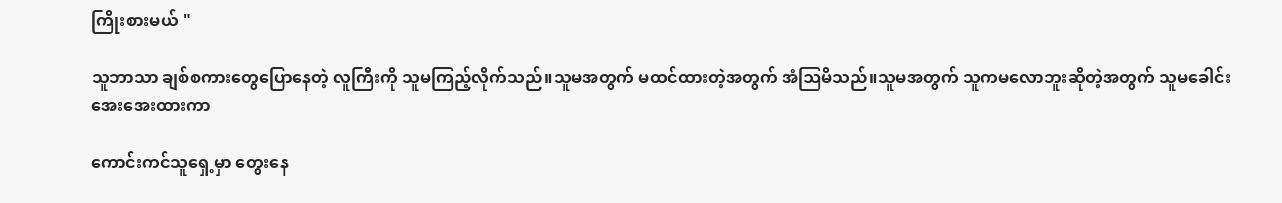ကြိုးစားမယ် "

သူဘာသာ ချစ်စကားတွေပြောနေတဲ့ လူကြီးကို သူမကြည့်လိုက်သည်။သူမအတွက် မထင်ထားတဲ့အတွက် အံဩမိသည်။သူမအတွက် သူကမလောဘူးဆိုတဲ့အတွက် သူမခေါင်းအေးအေးထားကာ

ကောင်းကင်သူရှေ့မှာ တွေးနေ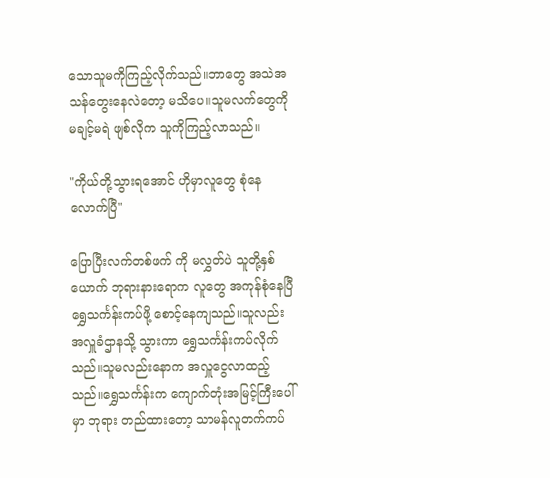သောသူမကိုကြည့်လိုက်သည်။ဘာတွေ အသဲအသန်တွေးနေလဲတော့ မသိပေ။သူမလက်တွေကို မချင့်မရဲ ဖျစ်လိုက သူကိုကြည့်လာသည်။

"ကိုယ်တို့သွားရအောင် ဟိုမှာလူတွေ စုံနေလောက်ပြီ"

ပြောပြီးလက်တစ်ဖက် ကို မလွှတ်ပဲ သူတို့နှစ်ယောက် ဘုရားနားရောက လူတွေ အကုန်စုံနေပြီ ရွှေသင်္ကန်းကပ်ဖို့ စောင့်နေကျသည်။သူလည်းအလှူခံဌာနသို့ သွားကာ ရွှေသင်္ကန်းကပ်လိုက်သည်။သူမလည်းနောက အလှူငွေလာထည့်သည်။ရွှေသင်္ကန်းက ကျောက်တုံးအမြင့်ကြီးပေါ်မှာ ဘုရား တည်ထားတော့ သာမန်လူတက်ကပ်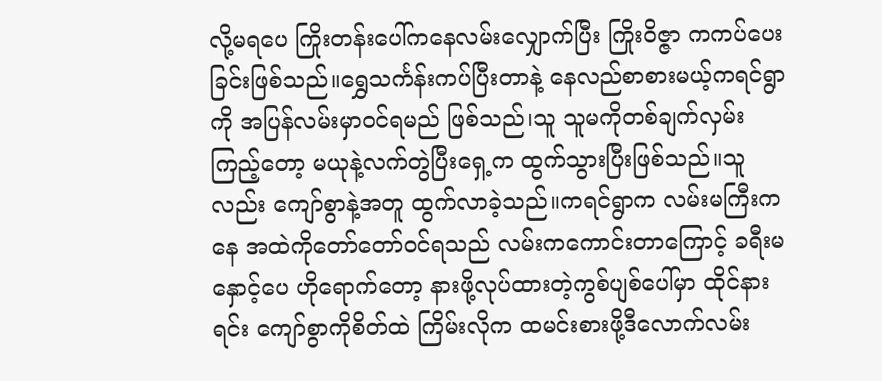လို့မရပေ ကြိုးတန်းပေါ်ကနေလမ်းလျှောက်ပြီး ကြိုးဝိဇ္ဇာ ကကပ်ပေးခြင်းဖြစ်သည်။ရွှေသင်္ကန်းကပ်ပြီးတာနဲ့ နေလည်စာစားမယ့်ကရင်ရွာကို အပြန်လမ်းမှာဝင်ရမည် ဖြစ်သည်၊သူ သူမကိုတစ်ချက်လှမ်းကြည့်တော့ မယုနဲ့လက်တွဲပြီးရှေ့က ထွက်သွားပြီးဖြစ်သည်။သူလည်း ကျော်စွာနဲ့အတူ ထွက်လာခဲ့သည်။ကရင်ရွာက လမ်းမကြီးကနေ အထဲကိုတော်တော်ဝင်ရသည် လမ်းကကောင်းတာကြောင့် ခရီးမနှောင့်ပေ ဟိုရောက်တော့ နားဖို့လုပ်ထားတဲ့ကွစ်ပျစ်ပေါ်မှာ ထိုင်နားရင်း ကျော်စွာကိုစိတ်ထဲ ကြိမ်းလိုက ထမင်းစားဖို့ဒီလောက်လမ်း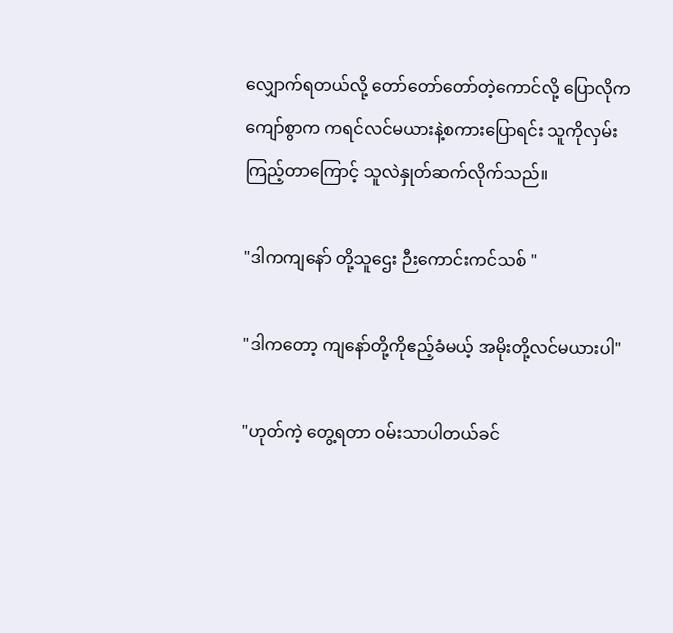လျှောက်ရတယ်လို့ တော်တော်တော်တဲ့ကောင်လို့ ပြောလိုက ကျော်စွာက ကရင်လင်မယားနဲ့စကားပြောရင်း သူကိုလှမ်းကြည့်တာကြောင့် သူလဲနှုတ်ဆက်လိုက်သည်။

"ဒါကကျနော် တို့သူဌေး ဉီးကောင်းကင်သစ် "

"ဒါကတော့ ကျနော်တို့ကိုဧည့်ခံမယ့် အမိုးတို့လင်မယားပါ"

"ဟုတ်ကဲ့ တွေ့ရတာ ဝမ်းသာပါတယ်ခင်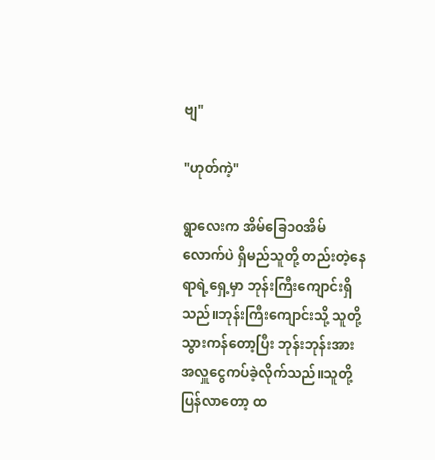ဗျ"

"ဟုတ်ကဲ့"

ရွာလေးက အိမ်ခြေ၁၀အိမ်လောက်ပဲ ရှိမည်သူတို့ တည်းတဲ့နေရာရဲ့ရှေ့မှာ ဘုန်းကြီးကျောင်းရှိသည်။ဘုန်းကြီးကျောင်းသို့ သူတို့သွားကန်တော့ပြီး ဘုန်းဘုန်းအားအလှူငွေကပ်ခဲ့လိုက်သည်။သူတို့ပြန်လာတော့ ထ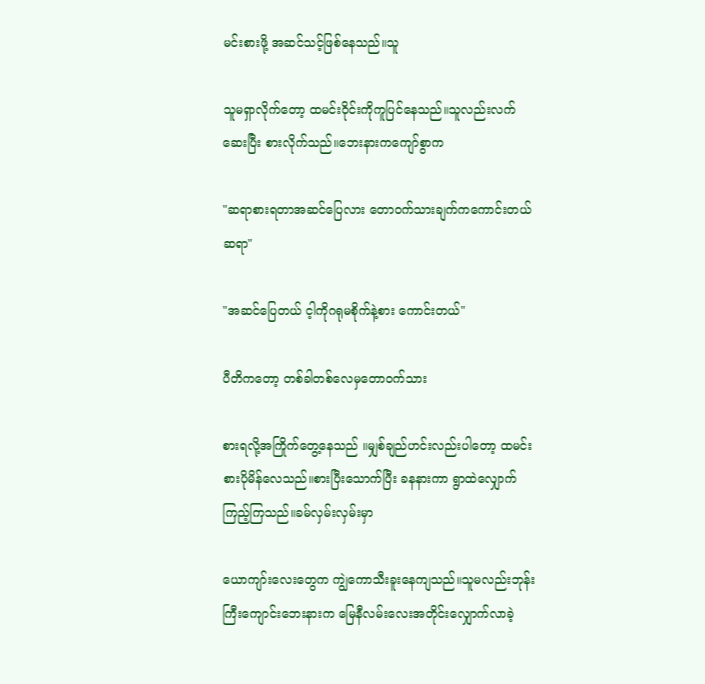မင်းစားဖို့ အဆင်သင့်ဖြစ်နေသည်။သူ

သူမရှာလိုက်တော့ ထမင်းဝိုင်းကိုကူပြင်နေသည်။သူလည်းလက်ဆေးပြီး စားလိုက်သည်။ဘေးနားကကျော်စွာက

"ဆရာစားရတာအဆင်ပြေလား တောဝက်သားချက်ကကောင်းတယ်ဆရာ"

"အဆင်ပြေတယ် င့ါကိုဂရုမစိုက်နဲ့စား ကောင်းတယ်"

ပီတိကတော့ တစ်ခါတစ်လေမှတောဝက်သား

စားရလို့အကြိုက်တွေ့နေသည် ။မျှစ်ချည်ဟင်းလည်းပါတော့ ထမင်းစားပိုမိန်လေသည်။စားပြီးသောက်ပြီး ခနနားကာ ရွာထဲလျှောက်ကြည့်ကြသည်။ခမ်လှမ်းလှမ်းမှာ

ယောကျာ်းလေးတွေက ကျွဲကောသီးခူးနေကျသည်။သူမလည်းဘုန်းကြီးကျောင်းဘေးနားက မြေနီလမ်းလေးအတိုင်းလျှောက်လာခဲ့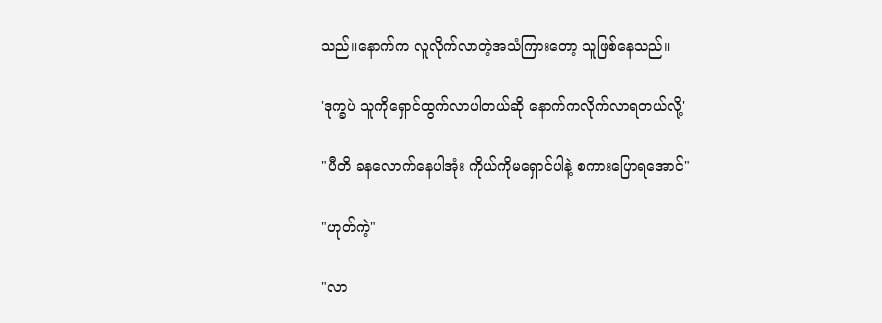သည်။နောက်က လူလိုက်လာတဲ့အသံကြားတော့ သူဖြစ်နေသည်။

'ဒုက္ခပဲ သူကိုရှောင်ထွက်လာပါတယ်ဆို နောက်ကလိုက်လာရတယ်လို့'

"ပီတိ ခနလောက်နေပါအုံး ကိုယ်ကိုမရှောင်ပါနဲ့ စကားပြောရအောင်"

"ဟုတ်ကဲ့"

"လာ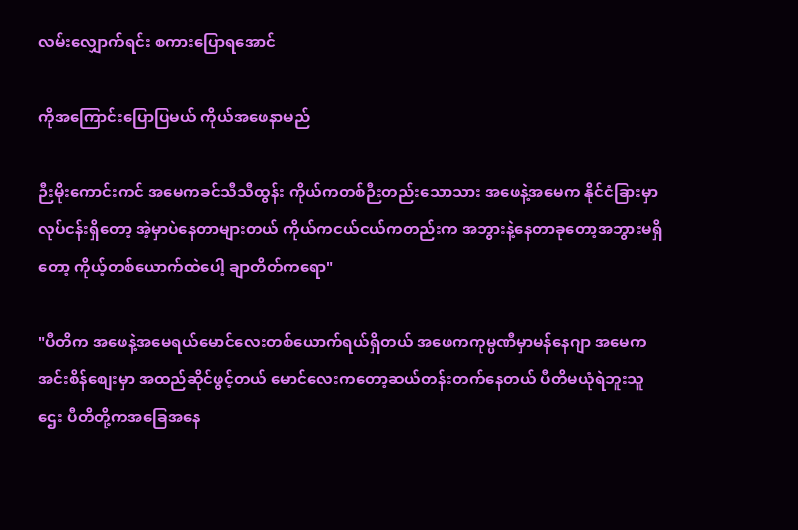လမ်းလျှောက်ရင်း စကားပြောရအောင်

ကိုအကြောင်းပြောပြမယ် ကိုယ်အဖေနာမည်

ဉီးမိုးကောင်းကင် အမေကခင်သီသီထွန်း ကိုယ်ကတစ်ဉီးတည်းသောသား အဖေနဲ့အမေက နိုင်ငံခြားမှာလုပ်ငန်းရှိတော့ အဲ့မှာပဲနေတာများတယ် ကိုယ်ကငယ်ငယ်ကတည်းက အဘွားနဲ့နေတာခုတော့အဘွားမရှိတော့ ကိုယ့်တစ်ယောက်ထဲပေါ့ ချာတိတ်ကရော"

"ပီတိက အဖေနဲ့အမေရယ်မောင်လေးတစ်ယောက်ရယ်ရှိတယ် အဖေကကုမ္ပဏီမှာမန်နေဂျာ အမေကအင်းစိန်စျေးမှာ အထည်ဆိုင်ဖွင့်တယ် မောင်လေးကတော့ဆယ်တန်းတက်နေတယ် ပီတိမယုံရဲဘူးသူဌေး ပီတိတို့ကအခြေအနေ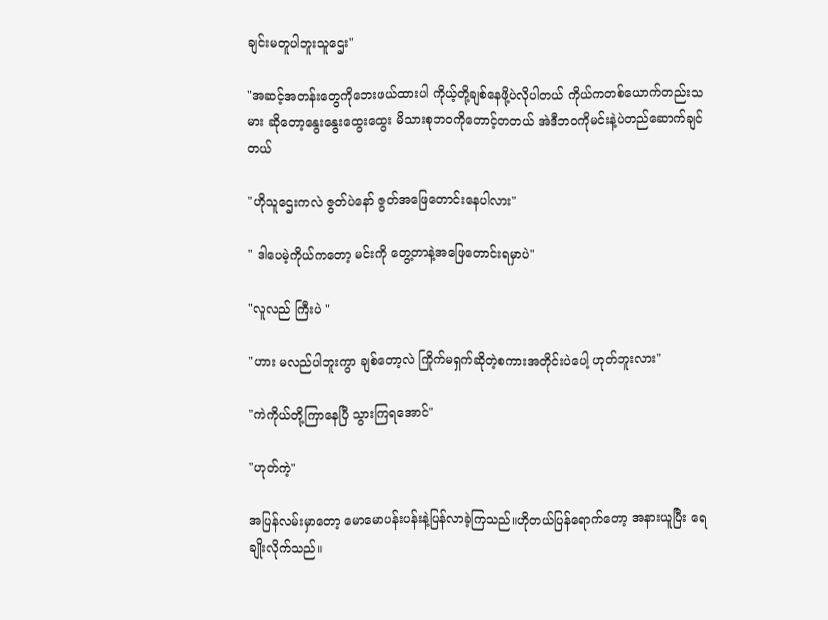ချင်းမတူပါဘူးသူဌေး"

"အဆင့်အတန်းတွေကိုဘေးဖယ်ထားပါ ကိုယ့်တို့ချစ်နေဖို့ပဲလိုပါတယ် ကိုယ်ကတစ်ယောက်တည်းသမား ဆိုတော့နွေးနွေးထွေးထွေး မိသားစုဘဝကိုတောင့်တတယ် အဲဒီဘဝကိုမင်းနဲ့ပဲတည်ဆောက်ချင်တယ်

"ဟိုသူဌေးကလဲ ဇွတ်ပဲနော် ဇွတ်အဖြေတောင်းနေပါလား"

" ဒါပေမဲ့ကိုယ်ကတော့ မင်းကို တွေ့တာနဲ့အဖြေတောင်းရမှာပဲ"

"လူလည် ကြီးပဲ "

"ဟား မလည်ပါဘူးကွာ ချစ်တော့လဲ ကြိုက်မရှက်ဆိုတဲ့စကားအတိုင်းပဲပေါ့ ဟုတ်ဘူးလား"

"ကဲကိုယ်တို့ကြာနေပြီ သွားကြရအောင်"

"ဟုတ်ကဲ့"

အပြန်လမ်းမှာတော့ မောမောပန်းပန်းနဲ့ပြန်လာခဲ့ကြသည်။ဟိုတယ်ပြန်ရောက်တော့ အနားယူပြီး ရေချိုးလိုက်သည်။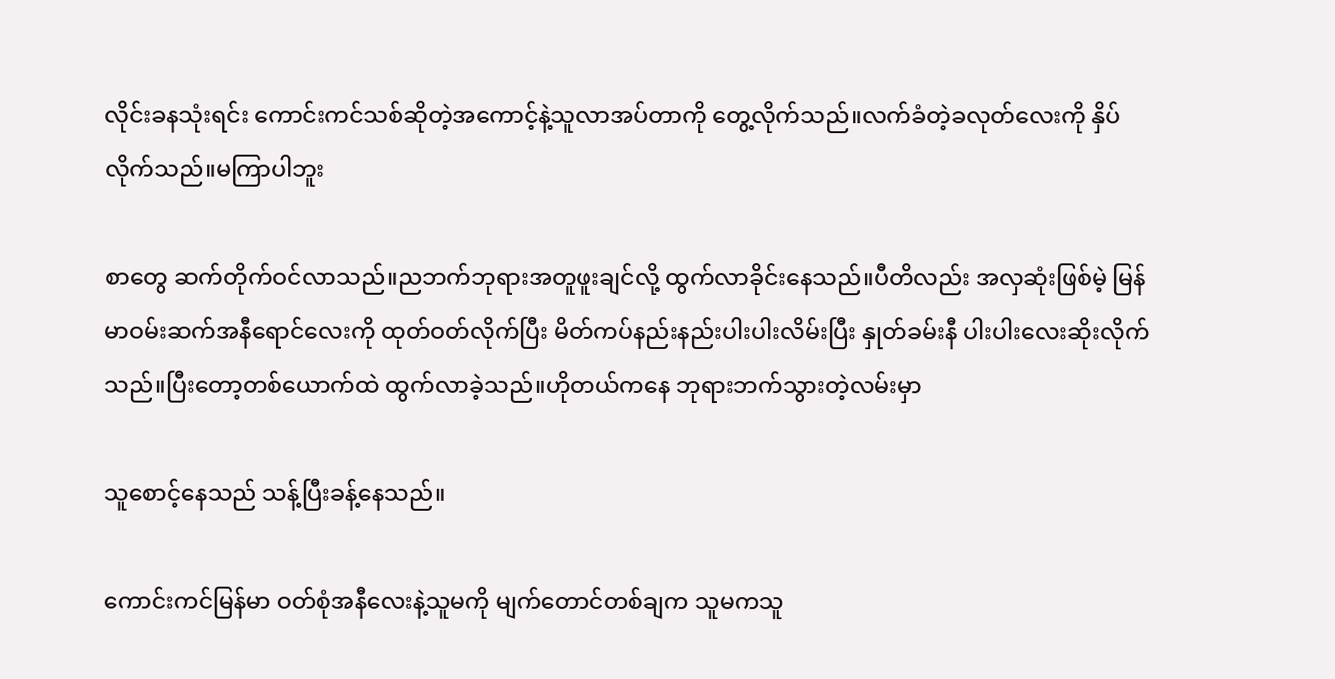လိုင်းခနသုံးရင်း ကောင်းကင်သစ်ဆိုတဲ့အကောင့်နဲ့သူလာအပ်တာကို တွေ့လိုက်သည်။လက်ခံတဲ့ခလုတ်လေးကို နှိပ်လိုက်သည်။မကြာပါဘူး

စာတွေ ဆက်တိုက်ဝင်လာသည်။ညဘက်ဘုရားအတူဖူးချင်လို့ ထွက်လာခိုင်းနေသည်။ပီတိလည်း အလှဆုံးဖြစ်မဲ့ မြန်မာဝမ်းဆက်အနီရောင်လေးကို ထုတ်ဝတ်လိုက်ပြီး မိတ်ကပ်နည်းနည်းပါးပါးလိမ်းပြီး နှုတ်ခမ်းနီ ပါးပါးလေးဆိုးလိုက်သည်။ပြီးတော့တစ်ယောက်ထဲ ထွက်လာခဲ့သည်။ဟိုတယ်ကနေ ဘုရားဘက်သွားတဲ့လမ်းမှာ

သူစောင့်နေသည် သန့်ပြီးခန့်နေသည်။

ကောင်းကင်မြန်မာ ဝတ်စုံအနီလေးနဲ့သူမကို မျက်တောင်တစ်ချက သူမကသူ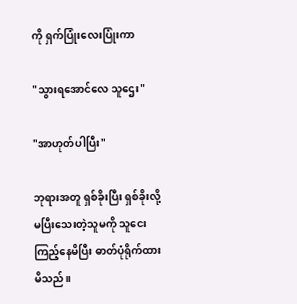ကို ရှက်ပြုံးလေးပြုံးကာ

"သွားရအောင်လေ သူဌေး"

"အာဟုတ်ပါပြီး"

ဘုရားအတူ ရှစ်ခိုးပြီး ရှစ်ခိုးလို့မပြီးသေးတဲ့သူမကို သူငေးကြည့်နေမိပြီး ဓာတ်ပုံရိုက်ထားမိသည်။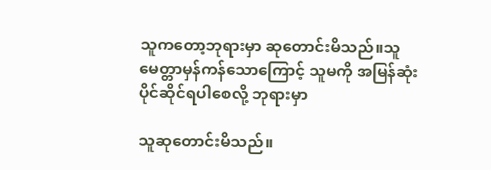သူကတော့ဘုရားမှာ ဆုတောင်းမိသည်။သူမေတ္တာမှန်ကန်သောကြောင့် သူမကို အမြန်ဆုံးပိုင်ဆိုင်ရပါစေလို့ ဘုရားမှာ

သူဆုတောင်းမိသည်။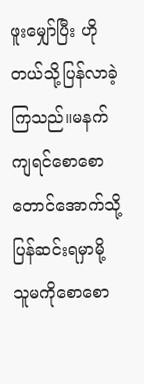ဖူးမျှော်ပြီး ဟိုတယ်သို့ပြန်လာခဲ့ကြသည်။မနက်ကျရင်စောစောတောင်အောက်သို့ ပြန်ဆင်းရမှာမို့ သူမကိုစောစော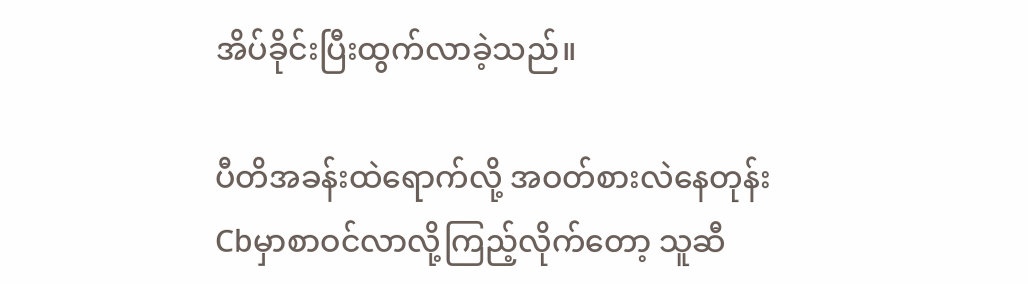အိပ်ခိုင်းပြီးထွက်လာခဲ့သည်။

ပီတိအခန်းထဲရောက်လို့ အဝတ်စားလဲနေတုန်းCbမှာစာဝင်လာလို့ကြည့်လိုက်တော့ သူဆီ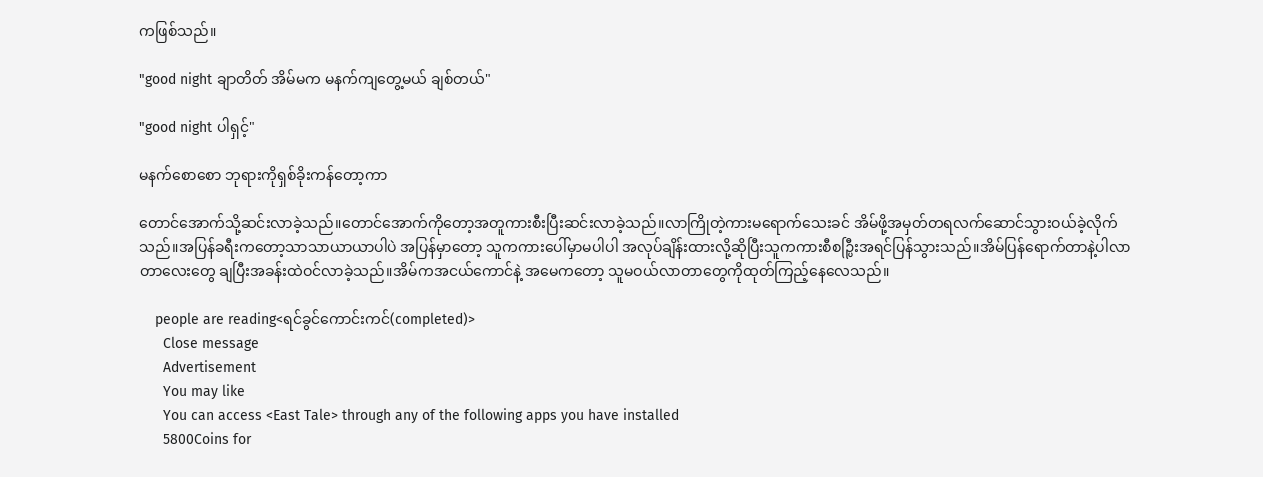ကဖြစ်သည်။

"good night ချာတိတ် အိမ်မက မနက်ကျတွေ့မယ် ချစ်တယ်"

"good night ပါရှင့်"

မနက်စောစော ဘုရားကိုရှစ်ခိုးကန်တော့ကာ

တောင်အောက်သို့ဆင်းလာခဲ့သည်။တောင်အောက်ကိုတော့အတူကားစီးပြီးဆင်းလာခဲ့သည်။လာကြိုတဲ့ကားမရောက်သေးခင် အိမ်ဖို့အမှတ်တရလက်ဆောင်သွားဝယ်ခဲ့လိုက်သည်။အပြန်ခရီးကတော့သာသာယာယာပါပဲ အပြန်မှာတော့ သူကကားပေါ်မှာမပါပါ အလုပ်ချိန်းထားလို့ဆိုပြီးသူကကားစီစဉ္ပြီးအရင်ပြန်သွားသည်။အိမ်ပြန်ရောက်တာနဲ့ပါလာတာလေးတွေ ချပြီးအခန်းထဲဝင်လာခဲ့သည်။အိမ်ကအငယ်ကောင်နဲ့ အမေကတော့ သူမဝယ်လာတာတွေကိုထုတ်ကြည့်နေလေသည်။

    people are reading<ရင်ခွင်ကောင်းကင်(completed)>
      Close message
      Advertisement
      You may like
      You can access <East Tale> through any of the following apps you have installed
      5800Coins for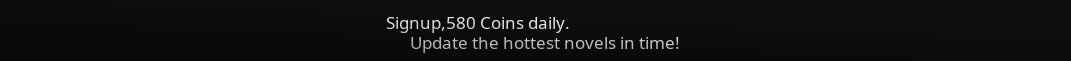Signup,580 Coins daily.
      Update the hottest novels in time!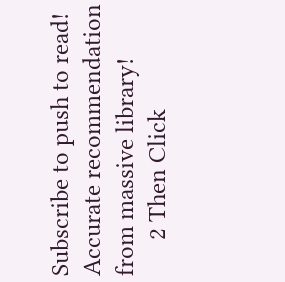Subscribe to push to read! Accurate recommendation from massive library!
      2 Then Click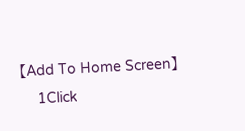【Add To Home Screen】
      1Click